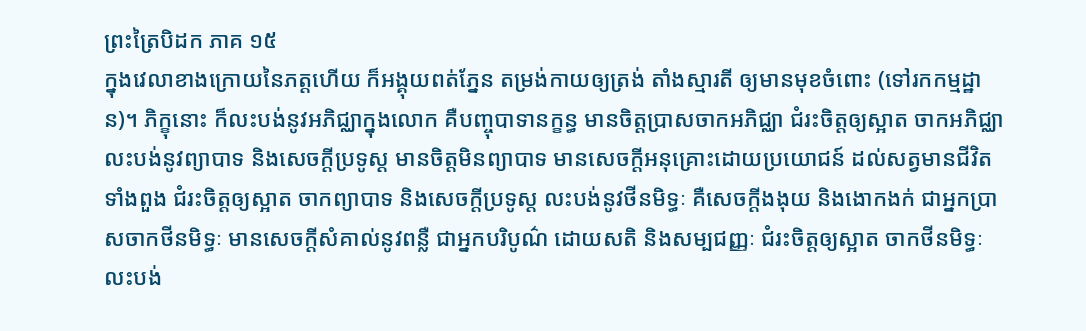ព្រះត្រៃបិដក ភាគ ១៥
ក្នុងវេលាខាងក្រោយនៃភត្តហើយ ក៏អង្គុយពត់ភ្នែន តម្រង់កាយឲ្យត្រង់ តាំងស្មារតី ឲ្យមានមុខចំពោះ (ទៅរកកម្មដ្ឋាន)។ ភិក្ខុនោះ ក៏លះបង់នូវអភិជ្ឈាក្នុងលោក គឺបញ្ចុបាទានក្ខន្ធ មានចិត្តប្រាសចាកអភិជ្ឈា ជំរះចិត្តឲ្យស្អាត ចាកអភិជ្ឈា លះបង់នូវព្យាបាទ និងសេចក្តីប្រទូស្ត មានចិត្តមិនព្យាបាទ មានសេចក្តីអនុគ្រោះដោយប្រយោជន៍ ដល់សត្វមានជីវិតទាំងពួង ជំរះចិត្តឲ្យស្អាត ចាកព្យាបាទ និងសេចក្តីប្រទូស្ត លះបង់នូវថីនមិទ្ធៈ គឺសេចក្តីងងុយ និងងោកងក់ ជាអ្នកប្រាសចាកថីនមិទ្ធៈ មានសេចក្តីសំគាល់នូវពន្លឺ ជាអ្នកបរិបូណ៌ ដោយសតិ និងសម្បជញ្ញៈ ជំរះចិត្តឲ្យស្អាត ចាកថីនមិទ្ធៈ លះបង់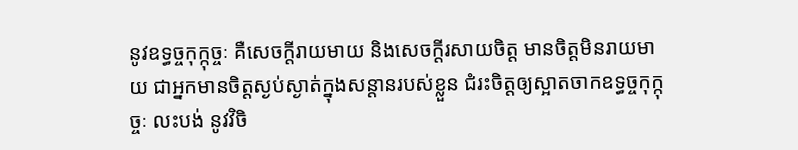នូវឧទ្ធច្ចកុក្កុច្ចៈ គឺសេចក្តីរាយមាយ និងសេចក្តីរសាយចិត្ត មានចិត្តមិនរាយមាយ ជាអ្នកមានចិត្តស្ងប់ស្ងាត់ក្នុងសន្តានរបស់ខ្លួន ជំរះចិត្តឲ្យស្អាតចាកឧទ្ធច្ចកុក្កុច្ចៈ លះបង់ នូវវិចិ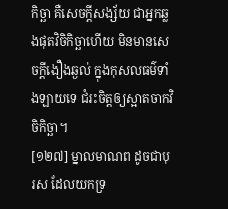កិច្ឆា គឺសេចក្តីសង្ស័យ ជាអ្នកឆ្លងផុតវិចិកិច្ឆាហើយ មិនមានសេចក្តីងឿងឆ្ងល់ ក្នុងកុសលធម៌ទាំងឡាយទេ ជំរះចិត្តឲ្យស្អាតចាកវិចិកិច្ឆា។
[១២៧] ម្នាលមាណព ដូចជាបុរស ដែលយកទ្រ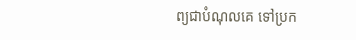ព្យជាបំណុលគេ ទៅប្រក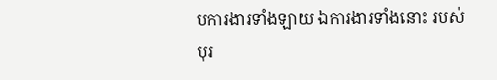បការងារទាំងឡាយ ឯការងារទាំងនោះ របស់បុរ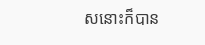សនោះក៏បាន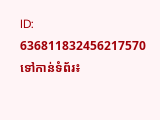ID: 636811832456217570
ទៅកាន់ទំព័រ៖